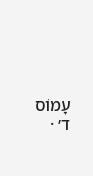עָמוֹס ד׳ ·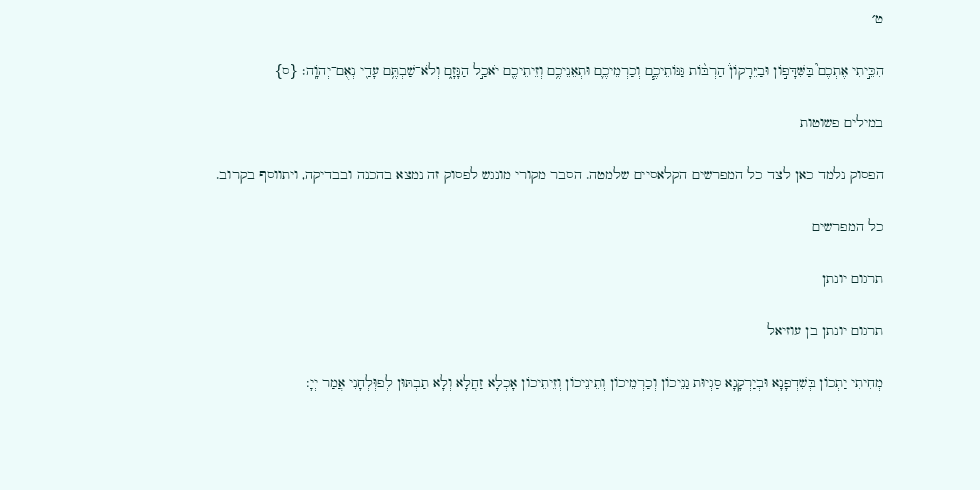ט׳

הִכֵּ֣יתִי אֶתְכֶם֮ בַּשִּׁדָּפ֣וֹן וּבַיֵּרָקוֹן֒ הַרְבּ֨וֹת גַּנּוֹתֵיכֶ֧ם וְכַרְמֵיכֶ֛ם וּתְאֵנֵיכֶ֥ם וְזֵיתֵיכֶ֖ם יֹאכַ֣ל הַגָּזָ֑ם וְלֹא־שַׁבְתֶּ֥ם עָדַ֖י נְאֻם־יְהֹוָֽה׃ {ס}

במילים פשוטות

הפסוק נלמד כאן לצד כל המפרשים הקלאסיים שלמטה. הסבר מקורי מונגש לפסוק זה נמצא בהכנה ובבדיקה, ויתווסף בקרוב.

כל המפרשים

תרגום יונתן

תרגום יונתן בן עוזיאל

מְחִיתִי יַתְכוֹן בְּשִׁדְפָנָא וּבְיַרְקָנָא סַגְיוּת גַנֵיכוֹן וְכַרְמֵיכוֹן וְתֵינֵיכוֹן וְזֵיתֵיכוֹן אָכְלָא זַחֲלָא וְלָא תַבְתּוּן לְפוְּלְחָנִי אֲמַר יְיָ: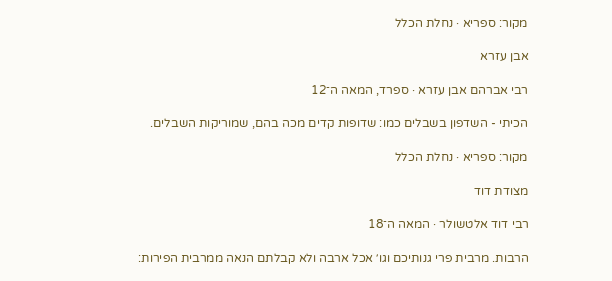מקור: ספריא · נחלת הכלל

אבן עזרא

רבי אברהם אבן עזרא · ספרד, המאה ה־12

הכיתי - השדפון בשבלים כמו: שדופות קדים מכה בהם, שמוריקות השבלים.

מקור: ספריא · נחלת הכלל

מצודת דוד

רבי דוד אלטשולר · המאה ה־18

הרבות. מרבית פרי גנותיכם וגו׳ אכל ארבה ולא קבלתם הנאה ממרבית הפירות: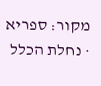מקור: ספריא · נחלת הכלל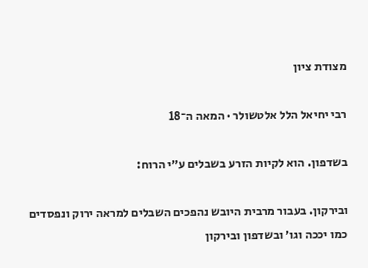מצודת ציון

רבי יחיאל הלל אלטשולר · המאה ה־18

בשדפון. הוא לקיות הזרע בשבלים ע״י הרוח:

ובירקון. בעבור מרבית היובש נהפכים השבלים למראה ירוק ונפסדים כמו יככה וגו׳ ובשדפון ובירקון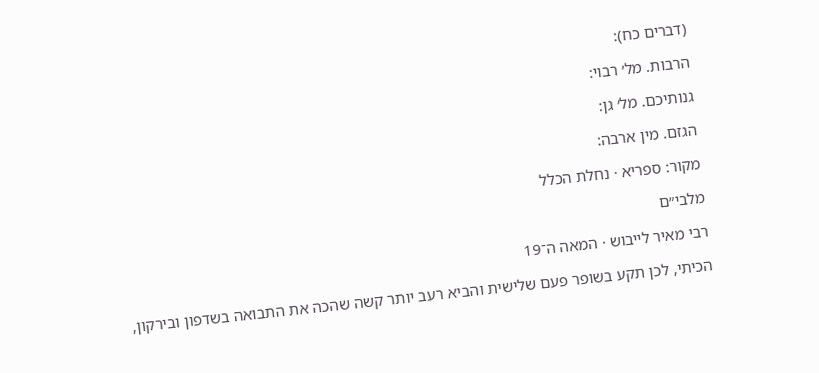(דברים כח):

הרבות. מל׳ רבוי:

גנותיכם. מל׳ גן:

הגזם. מין ארבה:

מקור: ספריא · נחלת הכלל

מלבי״ם

רבי מאיר לייבוש · המאה ה־19

הכיתי, לכן תקע בשופר פעם שלישית והביא רעב יותר קשה שהכה את התבואה בשדפון ובירקון,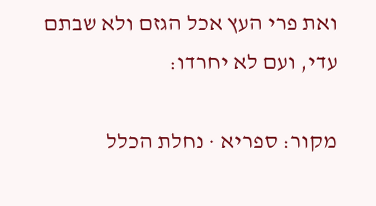ואת פרי העץ אכל הגזם ולא שבתם עדי, ועם לא יחרדו:

מקור: ספריא · נחלת הכלל